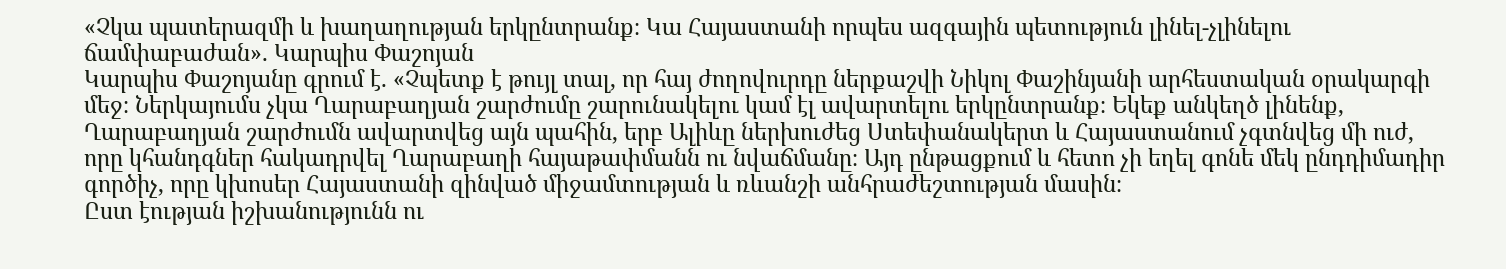«Չկա պատերազմի և խաղաղության երկընտրանք։ Կա Հայաստանի որպես ազգային պետություն լինել-չլինելու ճամփաբաժան». Կարպիս Փաշոյան
Կարպիս Փաշոյանը գրում է. «Չպետք է թույլ տալ, որ հայ ժողովուրդը ներքաշվի Նիկոլ Փաշինյանի արհեստական օրակարգի մեջ։ Ներկայումս չկա Ղարաբաղյան շարժումը շարունակելու կամ էլ ավարտելու երկընտրանք։ Եկեք անկեղծ լինենք, Ղարաբաղյան շարժումն ավարտվեց այն պահին, երբ Ալիևը ներխուժեց Ստեփանակերտ և Հայաստանում չգտնվեց մի ուժ, որը կհանդգներ հակադրվել Ղարաբաղի հայաթափմանն ու նվաճմանը։ Այդ ընթացքում և հետո չի եղել գոնե մեկ ընդդիմադիր գործիչ, որը կխոսեր Հայաստանի զինված միջամտության և ռևանշի անհրաժեշտության մասին։
Ըստ էության իշխանությունն ու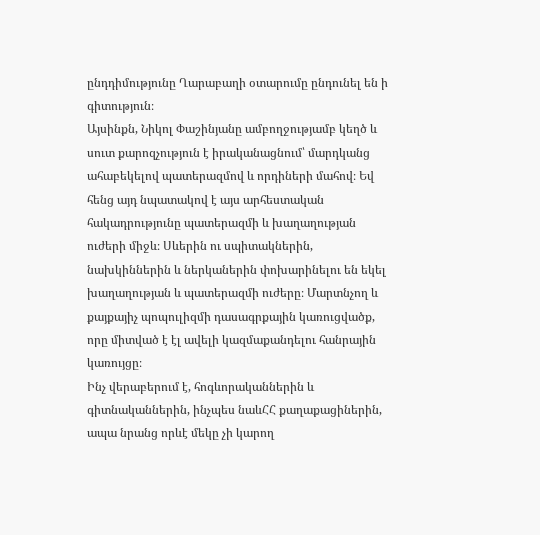ընդդիմությունը Ղարաբաղի օտարումը ընդունել են ի գիտություն։
Այսինքն, Նիկոլ Փաշինյանը ամբողջությամբ կեղծ և սուտ քարոզչություն է իրականացնում՝ մարդկանց ահաբեկելով պատերազմով և որդիների մահով։ Եվ հենց այդ նպատակով է այս արհեստական հակադրությունը պատերազմի և խաղաղության ուժերի միջև։ Սևերին ու սպիտակներին, նախկիններին և ներկաներին փոխարինելու են եկել խաղաղության և պատերազմի ուժերը։ Մարտնչող և քայքայիչ պոպուլիզմի դասագրքային կառուցվածք, որը միտված է էլ ավելի կազմաքանդելու հանրային կառույցը։
Ինչ վերաբերում է, հոգևորականներին և գիտնականներին, ինչպես նաևՀՀ քաղաքացիներին, ապա նրանց որևէ մեկը չի կարող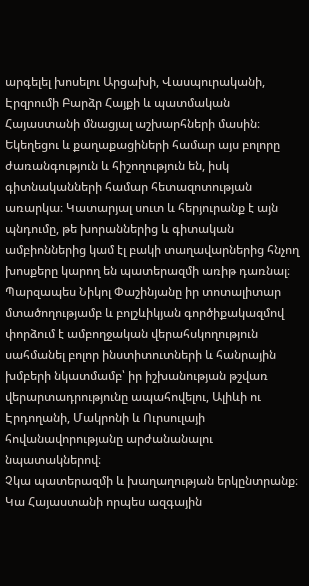արգելել խոսելու Արցախի, Վասպուրականի, Էրզրումի Բարձր Հայքի և պատմական Հայաստանի մնացյալ աշխարհների մասին։ Եկեղեցու և քաղաքացիների համար այս բոլորը ժառանգություն և հիշողություն են, իսկ գիտնականների համար հետազոտության առարկա։ Կատարյալ սուտ և հերյուրանք է այն պնդումը, թե խորաններից և գիտական ամբիոններից կամ էլ բակի տաղավարներից հնչող խոսքերը կարող են պատերազմի առիթ դառնալ։
Պարզապես Նիկոլ Փաշինյանը իր տոտալիտար մտածողությամբ և բոլշևիկյան գործիքակազմով փորձում է ամբողջական վերահսկողություն սահմանել բոլոր ինստիտուտների և հանրային խմբերի նկատմամբ՝ իր իշխանության թշվառ վերարտադրությունը ապահովելու, Ալիևի ու Էրդողանի, Մակրոնի և Ուրսուլայի հովանավորությանը արժանանալու նպատակներով։
Չկա պատերազմի և խաղաղության երկընտրանք։ Կա Հայաստանի որպես ազգային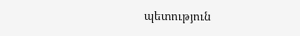պետություն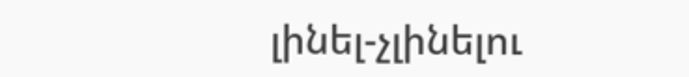լինել-չլինելու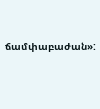ճամփաբաժան»: